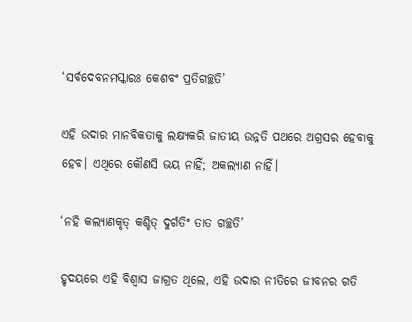‘ସର୍ବଦେବନମସ୍କାରଃ କେଶବଂ ପ୍ରତିଗଚ୍ଛତି’

ଏହି ଉଦାର ମାନବିକତାକୁ ଲକ୍ଷ୍ୟକରି ଜାତୀୟ ଉନ୍ନତି ପଥରେ ଅଗ୍ରସର ହେବାକୁ ହେବ। ଏଥିରେ କୌଣସି ଭୟ ନାହିଁ; ଅକଲ୍ୟାଣ ନାହିଁ।

‘ନହି କଲ୍ୟାଣକୃତ୍ କଶ୍ଚିତ୍ ଦୁର୍ଗତିଂ ତାତ ଗଚ୍ଛତି’

ହୃଦୟରେ ଏହି ବିଶ୍ୱାସ ଜାଗ୍ରତ ଥିଲେ, ଏହି ଉଦାର ନୀତିରେ ଜୀବନର ଗତି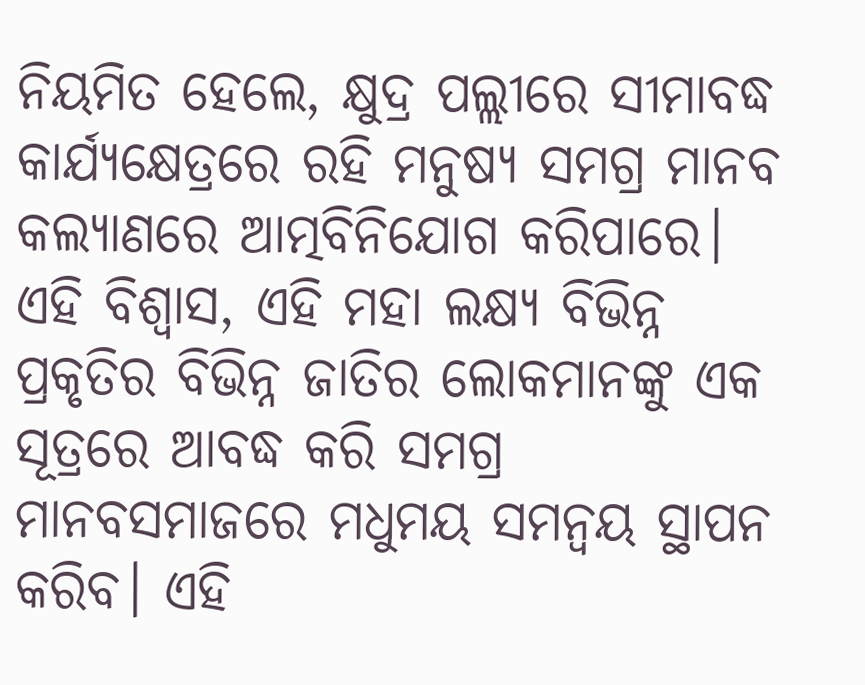ନିୟମିତ ହେଲେ, କ୍ଷୁଦ୍ର ପଲ୍ଲୀରେ ସୀମାବଦ୍ଧ କାର୍ଯ୍ୟକ୍ଷେତ୍ରରେ ରହି ମନୁଷ୍ୟ ସମଗ୍ର ମାନବ କଲ୍ୟାଣରେ ଆତ୍ମବିନିଯୋଗ କରିପାରେ। ଏହି ବିଶ୍ୱାସ, ଏହି ମହା ଲକ୍ଷ୍ୟ ବିଭିନ୍ନ ପ୍ରକୃତିର ବିଭିନ୍ନ ଜାତିର ଲୋକମାନଙ୍କୁ ଏକ ସୂତ୍ରରେ ଆବଦ୍ଧ କରି ସମଗ୍ର ମାନବସମାଜରେ ମଧୁମୟ ସମନ୍ୱୟ ସ୍ଥାପନ କରିବ। ଏହି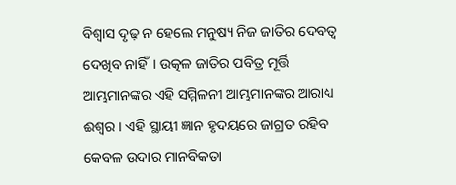ବିଶ୍ୱାସ ଦୃଢ଼ ନ ହେଲେ ମନୁଷ୍ୟ ନିଜ ଜାତିର ଦେବତ୍ୱ ଦେଖିବ ନାହିଁ। ଉତ୍କଳ ଜାତିର ପବିତ୍ର ମୂର୍ତ୍ତି ଆମ୍ଭମାନଙ୍କର ଏହି ସମ୍ମିଳନୀ ଆମ୍ଭମାନଙ୍କର ଆରାଧ୍ୟ ଈଶ୍ୱର। ଏହି ସ୍ଥାୟୀ ଜ୍ଞାନ ହୃଦୟରେ ଜାଗ୍ରତ ରହିବ କେବଳ ଉଦାର ମାନବିକତା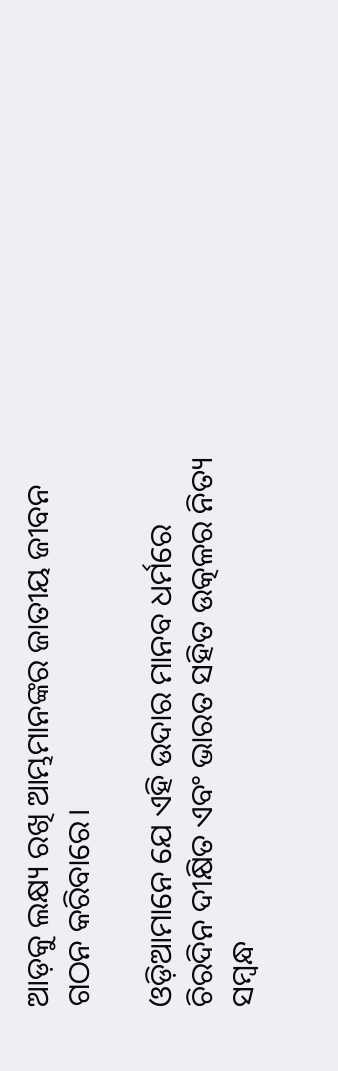ଆଡ଼କୁ ଲକ୍ଷ୍ୟ ରଖି ଆମ୍ଭମାନଙ୍କର ଜାତୀୟ ଜୀବନ ଗଠନ କରିବାରେ।

ଓଡ଼ିଆମାନେ ଯେ ଏହି ଉଦାର ମାନବ ଧର୍ମରେ ଚିରଦିନ ଦୀକ୍ଷିତ ଏବଂ ଭାରତ ସହିତ ଉତ୍କଳର ନିତ୍ୟ ସମ୍ବନ୍ଧ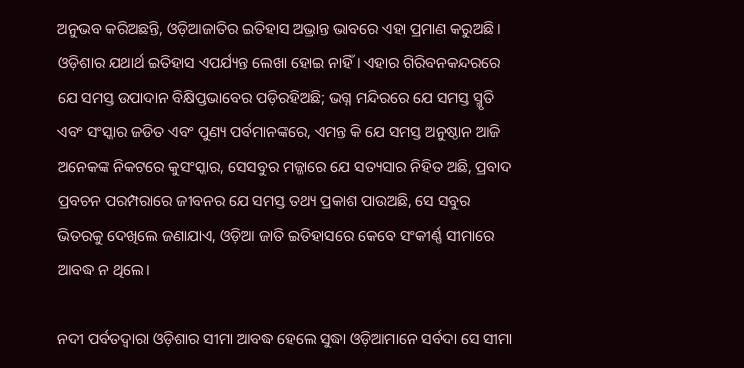ଅନୁଭବ କରିଅଛନ୍ତି, ଓଡ଼ିଆଜାତିର ଇତିହାସ ଅଭ୍ରାନ୍ତ ଭାବରେ ଏହା ପ୍ରମାଣ କରୁଅଛି। ଓଡ଼ିଶାର ଯଥାର୍ଥ ଇତିହାସ ଏପର୍ଯ୍ୟନ୍ତ ଲେଖା ହୋଇ ନାହିଁ। ଏହାର ଗିରିବନକନ୍ଦରରେ ଯେ ସମସ୍ତ ଉପାଦାନ ବିକ୍ଷିପ୍ତଭାବେର ପଡ଼ିରହିଅଛି; ଭଗ୍ନ ମନ୍ଦିରରେ ଯେ ସମସ୍ତ ସ୍ମୃତି ଏବଂ ସଂସ୍କାର ଜଡିତ ଏବଂ ପୁଣ୍ୟ ପର୍ବମାନଙ୍କରେ, ଏମନ୍ତ କି ଯେ ସମସ୍ତ ଅନୁଷ୍ଠାନ ଆଜି ଅନେକଙ୍କ ନିକଟରେ କୁସଂସ୍କାର, ସେସବୁର ମଜ୍ଜାରେ ଯେ ସତ୍ୟସାର ନିହିତ ଅଛି, ପ୍ରବାଦ ପ୍ରବଚନ ପରମ୍ପରାରେ ଜୀବନର ଯେ ସମସ୍ତ ତଥ୍ୟ ପ୍ରକାଶ ପାଉଅଛି, ସେ ସବୁର ଭିତରକୁ ଦେଖିଲେ ଜଣାଯାଏ, ଓଡ଼ିଆ ଜାତି ଇତିହାସରେ କେବେ ସଂକୀର୍ଣ୍ଣ ସୀମାରେ ଆବଦ୍ଧ ନ ଥିଲେ।

ନଦୀ ପର୍ବତଦ୍ୱାରା ଓଡ଼ିଶାର ସୀମା ଆବଦ୍ଧ ହେଲେ ସୁଦ୍ଧା ଓଡ଼ିଆମାନେ ସର୍ବଦା ସେ ସୀମା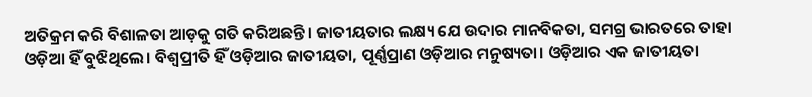ଅତିକ୍ରମ କରି ବିଶାଳତା ଆଡ଼କୁ ଗତି କରିଅଛନ୍ତି। ଜାତୀୟତାର ଲକ୍ଷ୍ୟ ଯେ ଉଦାର ମାନବିକତା, ସମଗ୍ର ଭାରତରେ ତାହା ଓଡ଼ିଆ ହିଁ ବୁଝିଥିଲେ। ବିଶ୍ୱପ୍ରୀତି ହିଁ ଓଡ଼ିଆର ଜାତୀୟତା, ପୂର୍ଣ୍ଣପ୍ରାଣ ଓଡ଼ିଆର ମନୁଷ୍ୟତା। ଓଡ଼ିଆର ଏକ ଜାତୀୟତା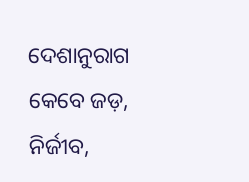ଦେଶାନୁରାଗ କେବେ ଜଡ଼, ନିର୍ଜୀବ,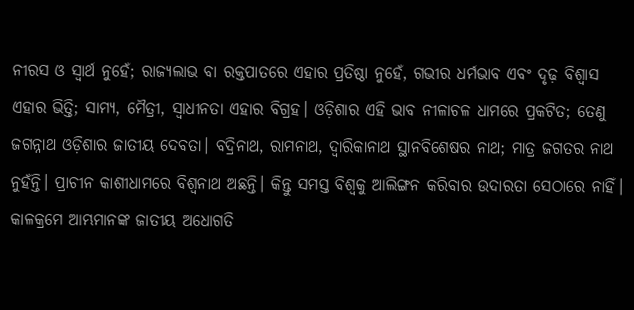ନୀରସ ଓ ସ୍ୱାର୍ଥ ନୁହେଁ; ରାଜ୍ୟଲାଭ ବା ରକ୍ତପାତରେ ଏହାର ପ୍ରତିଷ୍ଠା ନୁହେଁ, ଗଭୀର ଧର୍ମଭାବ ଏବଂ ଦୃଢ଼ ବିଶ୍ୱାସ ଏହାର ଭିତ୍ତି; ସାମ୍ୟ, ମୈତ୍ରୀ, ସ୍ବାଧୀନତା ଏହାର ବିଗ୍ରହ। ଓଡ଼ିଶାର ଏହି ଭାବ ନୀଳାଚଳ ଧାମରେ ପ୍ରକଟିତ; ତେଣୁ ଜଗନ୍ନାଥ ଓଡ଼ିଶାର ଜାତୀୟ ଦେବତା। ବଦ୍ରିନାଥ, ରାମନାଥ, ଦ୍ୱାରିକାନାଥ ସ୍ଥାନବିଶେଷର ନାଥ; ମାତ୍ର ଜଗତର ନାଥ ନୁହଁନ୍ତି। ପ୍ରାଚୀନ କାଶୀଧାମରେ ବିଶ୍ୱନାଥ ଅଛନ୍ତି। କିନ୍ତୁ ସମସ୍ତ ବିଶ୍ୱକୁ ଆଲିଙ୍ଗନ କରିବାର ଉଦାରତା ସେଠାରେ ନାହିଁ। କାଳକ୍ରମେ ଆମ୍ଭମାନଙ୍କ ଜାତୀୟ ଅଧୋଗତି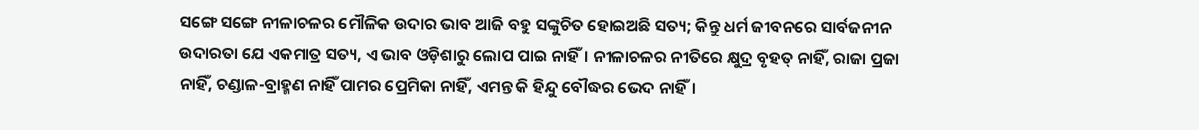ସଙ୍ଗେ ସଙ୍ଗେ ନୀଳାଚଳର ମୌଳିକ ଉଦାର ଭାବ ଆଜି ବହୁ ସଙ୍କୁଚିତ ହୋଇଅଛି ସତ୍ୟ; କିନ୍ତୁ ଧର୍ମ ଜୀବନରେ ସାର୍ବଜନୀନ ଉଦାରତା ଯେ ଏକମାତ୍ର ସତ୍ୟ, ଏ ଭାବ ଓଡ଼ିଶାରୁ ଲୋପ ପାଇ ନାହିଁ। ନୀଳାଚଳର ନୀତିରେ କ୍ଷୁଦ୍ର ବୃହତ୍ ନାହିଁ, ରାଜା ପ୍ରଜା ନାହିଁ, ଚଣ୍ଡାଳ-ବ୍ରାହ୍ମଣ ନାହିଁ ପାମର ପ୍ରେମିକା ନାହିଁ, ଏମନ୍ତ କି ହିନ୍ଦୁ ବୌଦ୍ଧର ଭେଦ ନାହିଁ।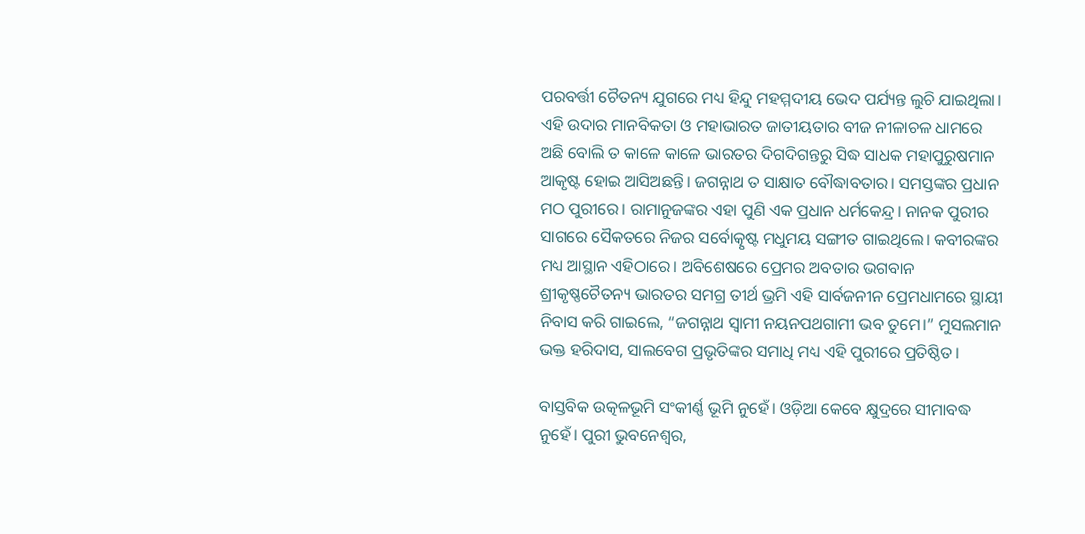ପରବର୍ତ୍ତୀ ଚୈତନ୍ୟ ଯୁଗରେ ମଧ୍ୟ ହିନ୍ଦୁ ମହମ୍ମଦୀୟ ଭେଦ ପର୍ଯ୍ୟନ୍ତ ଲୁଚି ଯାଇଥିଲା। ଏହି ଉଦାର ମାନବିକତା ଓ ମହାଭାରତ ଜାତୀୟତାର ବୀଜ ନୀଳାଚଳ ଧାମରେ ଅଛି ବୋଲି ତ କାଳେ କାଳେ ଭାରତର ଦିଗଦିଗନ୍ତରୁ ସିଦ୍ଧ ସାଧକ ମହାପୁରୁଷମାନ ଆକୃଷ୍ଟ ହୋଇ ଆସିଅଛନ୍ତି। ଜଗନ୍ନାଥ ତ ସାକ୍ଷାତ ବୌଦ୍ଧାବତାର। ସମସ୍ତଙ୍କର ପ୍ରଧାନ ମଠ ପୁରୀରେ। ରାମାନୁଜଙ୍କର ଏହା ପୁଣି ଏକ ପ୍ରଧାନ ଧର୍ମକେନ୍ଦ୍ର। ନାନକ ପୁରୀର ସାଗରେ ସୈକତରେ ନିଜର ସର୍ବୋତ୍କୃଷ୍ଟ ମଧୁମୟ ସଙ୍ଗୀତ ଗାଇଥିଲେ। କବୀରଙ୍କର ମଧ୍ୟ ଆସ୍ଥାନ ଏହିଠାରେ। ଅବିଶେଷରେ ପ୍ରେମର ଅବତାର ଭଗବାନ ଶ୍ରୀକୃଷ୍ଣଚୈତନ୍ୟ ଭାରତର ସମଗ୍ର ତୀର୍ଥ ଭ୍ରମି ଏହି ସାର୍ବଜନୀନ ପ୍ରେମଧାମରେ ସ୍ଥାୟୀ ନିବାସ କରି ଗାଇଲେ, “ଜଗନ୍ନାଥ ସ୍ୱାମୀ ନୟନପଥଗାମୀ ଭବ ତୁମେ।” ମୁସଲମାନ ଭକ୍ତ ହରିଦାସ, ସାଲବେଗ ପ୍ରଭୃତିଙ୍କର ସମାଧି ମଧ୍ୟ ଏହି ପୁରୀରେ ପ୍ରତିଷ୍ଠିତ।

ବାସ୍ତବିକ ଉତ୍କଳଭୂମି ସଂକୀର୍ଣ୍ଣ ଭୂମି ନୁହେଁ। ଓଡ଼ିଆ କେବେ କ୍ଷୁଦ୍ରରେ ସୀମାବଦ୍ଧ ନୁହେଁ। ପୁରୀ ଭୁବନେଶ୍ୱର,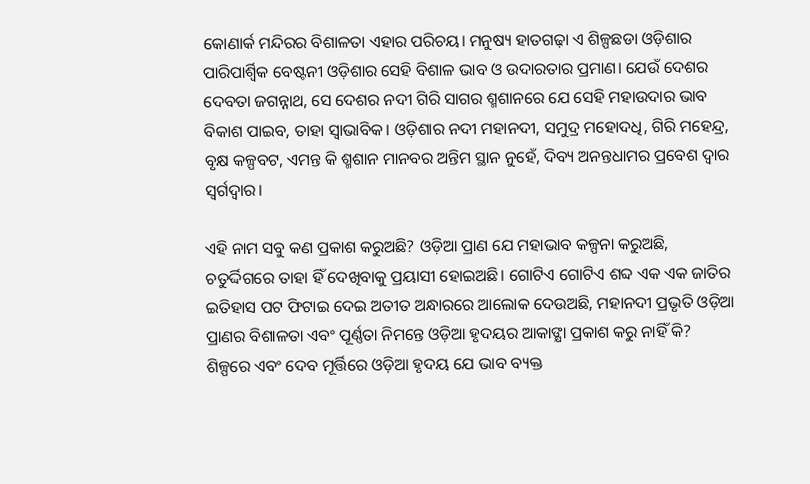କୋଣାର୍କ ମନ୍ଦିରର ବିଶାଳତା ଏହାର ପରିଚୟ। ମନୁଷ୍ୟ ହାତଗଢ଼ା ଏ ଶିଳ୍ପଛଡା ଓଡ଼ିଶାର ପାରିପାର୍ଶ୍ୱିକ ବେଷ୍ଟନୀ ଓଡ଼ିଶାର ସେହି ବିଶାଳ ଭାବ ଓ ଉଦାରତାର ପ୍ରମାଣ। ଯେଉଁ ଦେଶର ଦେବତା ଜଗନ୍ନାଥ, ସେ ଦେଶର ନଦୀ ଗିରି ସାଗର ଶ୍ମଶାନରେ ଯେ ସେହି ମହାଉଦାର ଭାବ ବିକାଶ ପାଇବ, ତାହା ସ୍ୱାଭାବିକ। ଓଡ଼ିଶାର ନଦୀ ମହାନଦୀ, ସମୁଦ୍ର ମହୋଦଧି, ଗିରି ମହେନ୍ଦ୍ର, ବୃକ୍ଷ କଳ୍ପବଟ, ଏମନ୍ତ କି ଶ୍ମଶାନ ମାନବର ଅନ୍ତିମ ସ୍ଥାନ ନୁହେଁ, ଦିବ୍ୟ ଅନନ୍ତଧାମର ପ୍ରବେଶ ଦ୍ୱାର ସ୍ୱର୍ଗଦ୍ୱାର।

ଏହି ନାମ ସବୁ କଣ ପ୍ରକାଶ କରୁଅଛି? ଓଡ଼ିଆ ପ୍ରାଣ ଯେ ମହାଭାବ କଳ୍ପନା କରୁଅଛି, ଚତୁର୍ଦ୍ଦିଗରେ ତାହା ହିଁ ଦେଖିବାକୁ ପ୍ରୟାସୀ ହୋଇଅଛି। ଗୋଟିଏ ଗୋଟିଏ ଶବ୍ଦ ଏକ ଏକ ଜାତିର ଇତିହାସ ପଟ ଫିଟାଇ ଦେଇ ଅତୀତ ଅନ୍ଧାରରେ ଆଲୋକ ଦେଉଅଛି, ମହାନଦୀ ପ୍ରଭୃତି ଓଡ଼ିଆ ପ୍ରାଣର ବିଶାଳତା ଏବଂ ପୂର୍ଣ୍ଣତା ନିମନ୍ତେ ଓଡ଼ିଆ ହୃଦୟର ଆକାଙ୍କ୍ଷା ପ୍ରକାଶ କରୁ ନାହିଁ କି? ଶିଳ୍ପରେ ଏବଂ ଦେବ ମୂର୍ତ୍ତିରେ ଓଡ଼ିଆ ହୃଦୟ ଯେ ଭାବ ବ୍ୟକ୍ତ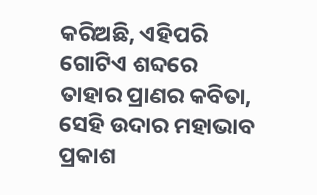କରିଅଛି, ଏହିପରି ଗୋଟିଏ ଶବ୍ଦରେ ତାହାର ପ୍ରାଣର କବିତା, ସେହି ଉଦାର ମହାଭାବ ପ୍ରକାଶ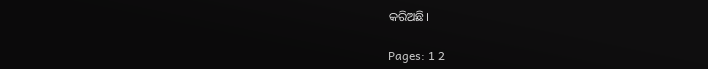କରିଅଛି।

Pages: 1 2